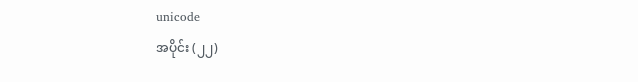unicode
အပိုင်း (၂၂)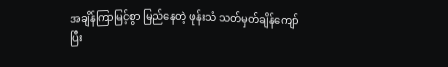အချိန်ကြာမြင့်စွာ မြည်နေတဲ့ ဖုန်းသံ သတ်မှတ်ချိန်ကျော်ပြီး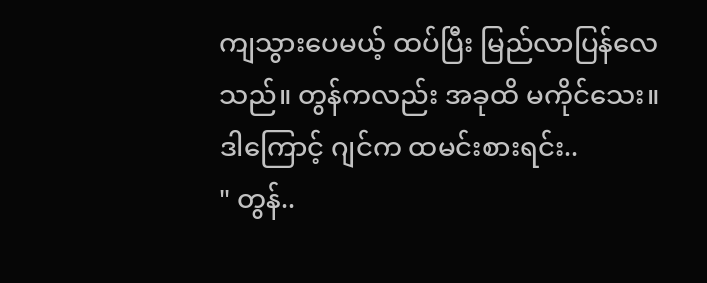ကျသွားပေမယ့် ထပ်ပြီး မြည်လာပြန်လေသည်။ တွန်ကလည်း အခုထိ မကိုင်သေး။ ဒါကြောင့် ဂျင်က ထမင်းစားရင်း..
" တွန်..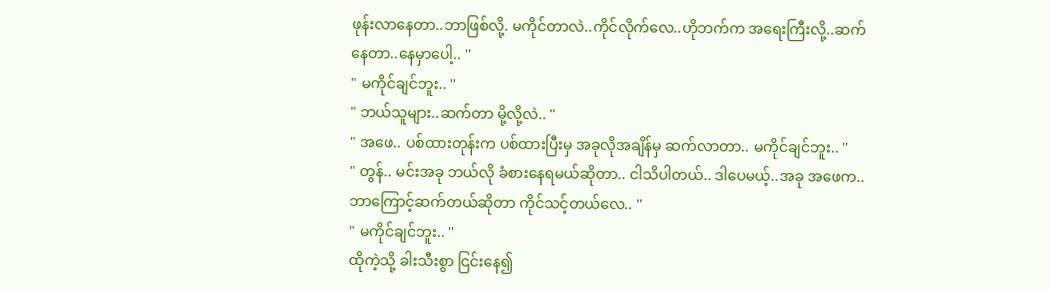ဖုန်းလာနေတာ..ဘာဖြစ်လို့. မကိုင်တာလဲ..ကိုင်လိုက်လေ..ဟိုဘက်က အရေးကြီးလို့..ဆက်နေတာ..နေမှာပေါ့.. ''
" မကိုင်ချင်ဘူး.. ''
" ဘယ်သူများ..ဆက်တာ မို့လို့လဲ.. ''
" အဖေ.. ပစ်ထားတုန်းက ပစ်ထားပြီးမှ အခုလိုအချိန်မှ ဆက်လာတာ.. မကိုင်ချင်ဘူး.. ''
" တွန်.. မင်းအခု ဘယ်လို ခံစားနေရမယ်ဆိုတာ.. ငါသိပါတယ်.. ဒါပေမယ့်..အခု အဖေက.. ဘာကြောင့်ဆက်တယ်ဆိုတာ ကိုင်သင့်တယ်လေ.. ''
" မကိုင်ချင်ဘူး.. ''
ထိုကဲ့သို့ ခါးသီးစွာ ငြင်းနေ၍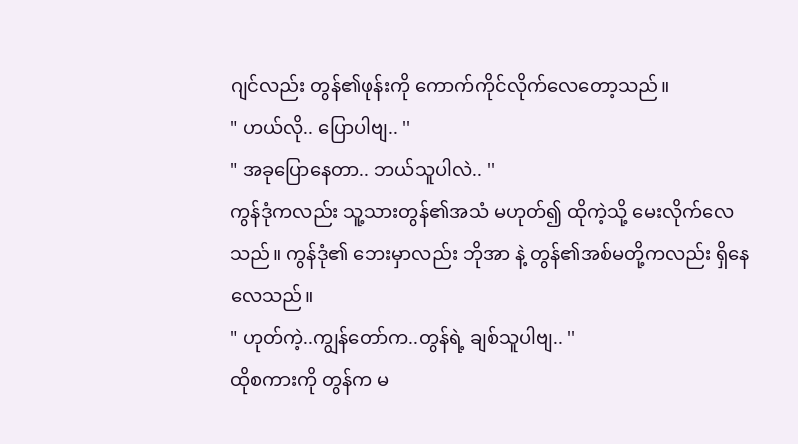ဂျင်လည်း တွန်၏ဖုန်းကို ကောက်ကိုင်လိုက်လေတော့သည်။
" ဟယ်လို.. ပြောပါဗျ.. ''
" အခုပြောနေတာ.. ဘယ်သူပါလဲ.. ''
ကွန်ဒုံကလည်း သူ့သားတွန်၏အသံ မဟုတ်၍ ထိုကဲ့သို့ မေးလိုက်လေသည်။ ကွန်ဒုံ၏ ဘေးမှာလည်း ဘိုအာ နဲ့ တွန်၏အစ်မတို့ကလည်း ရှိနေလေသည်။
" ဟုတ်ကဲ့..ကျွန်တော်က..တွန်ရဲ့ ချစ်သူပါဗျ.. ''
ထိုစကားကို တွန်က မ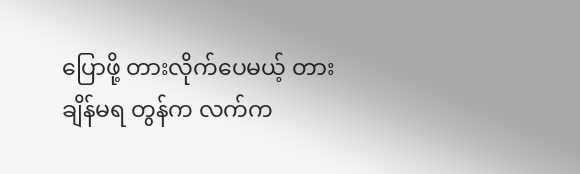ပြောဖို့ တားလိုက်ပေမယ့် တားချိန်မရ တွန်က လက်က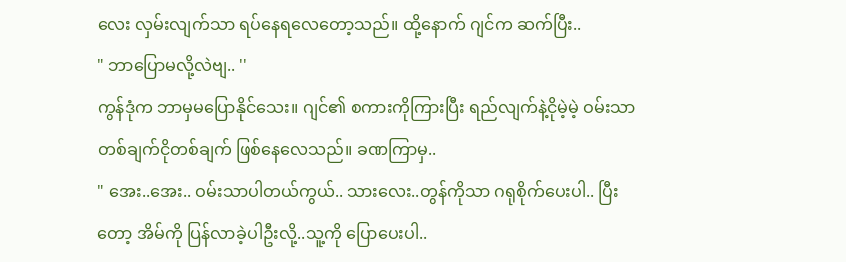လေး လှမ်းလျက်သာ ရပ်နေရလေတော့သည်။ ထို့နောက် ဂျင်က ဆက်ပြီး..
" ဘာပြောမလို့လဲဗျ.. ''
ကွန်ဒုံက ဘာမှမပြောနိုင်သေး။ ဂျင်၏ စကားကိုကြားပြီး ရည်လျက်နဲ့ငိုမဲ့မဲ့ ဝမ်းသာတစ်ချက်ငိုတစ်ချက် ဖြစ်နေလေသည်။ ခဏကြာမှ..
" အေး..အေး.. ဝမ်းသာပါတယ်ကွယ်.. သားလေး..တွန်ကိုသာ ဂရုစိုက်ပေးပါ.. ပြီးတော့ အိမ်ကို ပြန်လာခဲ့ပါဦးလို့..သူ့ကို ပြောပေးပါ..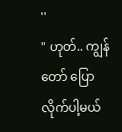''
" ဟုတ်.. ကျွန်တော် ပြောလိုက်ပါ့မယ်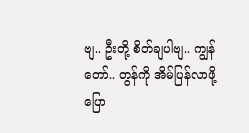ဗျ.. ဦးတို့ စိတ်ချပါဗျ.. ကျွန်တော်.. တွန်ကို အိမ်ပြန်လာဖို့ ပြော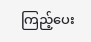ကြည့်ပေး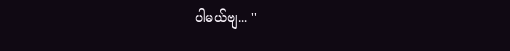ပါမယ်ဗျ... ''